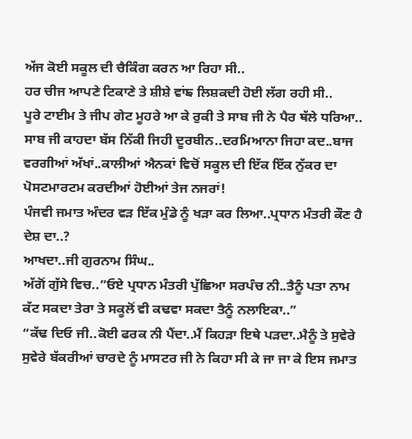ਅੱਜ ਕੋਈ ਸਕੂਲ ਦੀ ਚੈਕਿੰਗ ਕਰਨ ਆ ਰਿਹਾ ਸੀ..
ਹਰ ਚੀਜ ਆਪਣੇ ਟਿਕਾਣੇ ਤੇ ਸ਼ੀਸ਼ੇ ਵਾਂਙ ਲਿਸ਼ਕਦੀ ਹੋਈ ਲੱਗ ਰਹੀ ਸੀ..
ਪੂਰੇ ਟਾਈਮ ਤੇ ਜੀਪ ਗੇਟ ਮੂਹਰੇ ਆ ਕੇ ਰੁਕੀ ਤੇ ਸਾਬ ਜੀ ਨੇ ਪੈਰ ਥੱਲੇ ਧਰਿਆ..
ਸਾਬ ਜੀ ਕਾਹਦਾ ਬੱਸ ਨਿੱਕੀ ਜਿਹੀ ਦੂਰਬੀਨ..ਦਰਮਿਆਨਾ ਜਿਹਾ ਕਦ..ਬਾਜ ਵਰਗੀਆਂ ਅੱਖਾਂ..ਕਾਲੀਆਂ ਐਨਕਾਂ ਵਿਚੋਂ ਸਕੂਲ ਦੀ ਇੱਕ ਇੱਕ ਨੁੱਕਰ ਦਾ ਪੋਸਟਮਾਰਟਮ ਕਰਦੀਆਂ ਹੋਈਆਂ ਤੇਜ ਨਜਰਾਂ!
ਪੰਜਵੀ ਜਮਾਤ ਅੰਦਰ ਵੜ ਇੱਕ ਮੁੰਡੇ ਨੂੰ ਖੜਾ ਕਰ ਲਿਆ..ਪ੍ਰਧਾਨ ਮੰਤਰੀ ਕੌਣ ਹੈ ਦੇਸ਼ ਦਾ..?
ਆਖਦਾ..ਜੀ ਗੁਰਨਾਮ ਸਿੰਘ..
ਅੱਗੋਂ ਗੁੱਸੇ ਵਿਚ..”ਓਏ ਪ੍ਰਧਾਨ ਮੰਤਰੀ ਪੁੱਛਿਆ ਸਰਪੰਚ ਨੀ..ਤੈਨੂੰ ਪਤਾ ਨਾਮ ਕੱਟ ਸਕਦਾ ਤੇਰਾ ਤੇ ਸਕੂਲੋਂ ਵੀ ਕਢਵਾ ਸਕਦਾ ਤੈਨੂੰ ਨਲਾਇਕਾ..”
“ਕੱਢ ਦਿਓ ਜੀ..ਕੋਈ ਫਰਕ ਨੀ ਪੈਂਦਾ..ਮੈਂ ਕਿਹੜਾ ਇਥੇ ਪੜਦਾ..ਮੈਨੂੰ ਤੇ ਸੁਵੇਰੇ ਸੁਵੇਰੇ ਬੱਕਰੀਆਂ ਚਾਰਦੇ ਨੂੰ ਮਾਸਟਰ ਜੀ ਨੇ ਕਿਹਾ ਸੀ ਕੇ ਜਾ ਜਾ ਕੇ ਇਸ ਜਮਾਤ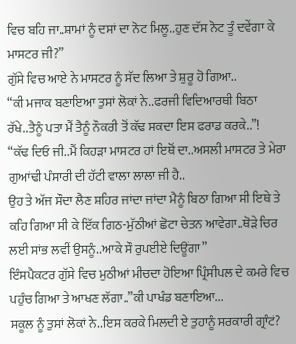ਵਿਚ ਬਹਿ ਜਾ..ਸ਼ਾਮਾਂ ਨੂੰ ਦਸਾਂ ਦਾ ਨੋਟ ਮਿਲੂ..ਹੁਣ ਦੱਸ ਨੋਟ ਤੂੰ ਦਵੇਂਗਾ ਕੇ ਮਾਸਟਰ ਜੀ?”
ਗੁੱਸੇ ਵਿਚ ਆਏ ਨੇ ਮਾਸਟਰ ਨੂੰ ਸੱਦ ਲਿਆ ਤੇ ਸ਼ੁਰੂ ਹੋ ਗਿਆ..
“ਕੀ ਮਜਾਕ ਬਣਾਇਆ ਤੁਸਾਂ ਲੋਕਾਂ ਨੇ..ਫਰਜੀ ਵਿਦਿਆਰਥੀ ਬਿਠਾ ਰੱਖੇ..ਤੈਨੂੰ ਪਤਾ ਮੈਂ ਤੈਨੂੰ ਨੌਕਰੀ ਤੋਂ ਕੱਢ ਸਕਦਾ ਇਸ ਫਰਾਡ ਕਰਕੇ..”!
“ਕੱਢ ਦਿਓ ਜੀ..ਮੈਂ ਕਿਹੜਾ ਮਾਸਟਰ ਹਾਂ ਇਥੋਂ ਦਾ..ਅਸਲੀ ਮਾਸਟਰ ਤੇ ਮੇਰਾ ਗੁਆਂਢੀ ਪੰਸਾਰੀ ਦੀ ਹੱਟੀ ਵਾਲਾ ਲਾਲਾ ਜੀ ਹੈ..
ਉਹ ਤੇ ਅੱਜ ਸੌਦਾ ਲੈਣ ਸ਼ਹਿਰ ਜਾਂਦਾ ਜਾਂਦਾ ਮੈਨੂੰ ਬਿਠਾ ਗਿਆ ਸੀ ਇਥੇ ਤੇ ਕਹਿ ਗਿਆ ਸੀ ਕੇ ਇੱਕ ਗਿਠ-ਮੁੱਠੀਆਂ ਛੋਟਾ ਚੇਤਨ ਆਵੇਗਾ..ਥੋੜੇ ਚਿਰ ਲਈ ਸਾਂਭ ਲਵੀਂ ਉਸਨੂੰ..ਆਕੇ ਸੌ ਰੁਪਈਏ ਦਿਊਂਗਾ”
ਇੰਸਪੈਕਟਰ ਗੁੱਸੇ ਵਿਚ ਮੁਠੀਆਂ ਮੀਚਦਾ ਹੋਇਆ ਪ੍ਰਿੰਸੀਪਲ ਦੇ ਕਮਰੇ ਵਿਚ ਪਹੁੰਚ ਗਿਆ ਤੇ ਆਖਣ ਲੱਗਾ..”ਕੀ ਪਾਖੰਡ ਬਣਾਇਆ...
ਸਕੂਲ ਨੂੰ ਤੁਸਾਂ ਲੋਕਾਂ ਨੇ..ਇਸ ਕਰਕੇ ਮਿਲਦੀ ਏ ਤੁਹਾਨੂੰ ਸਰਕਾਰੀ ਗ੍ਰਾੰਟਂ?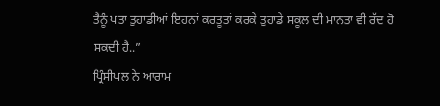ਤੈਨੂੰ ਪਤਾ ਤੁਹਾਡੀਆਂ ਇਹਨਾਂ ਕਰਤੂਤਾਂ ਕਰਕੇ ਤੁਹਾਡੇ ਸਕੂਲ ਦੀ ਮਾਨਤਾ ਵੀ ਰੱਦ ਹੋ ਸਕਦੀ ਹੈ..”
ਪ੍ਰਿੰਸੀਪਲ ਨੇ ਆਰਾਮ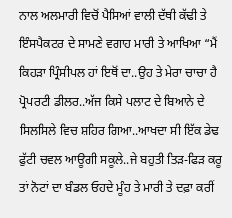ਨਾਲ ਅਲਮਾਰੀ ਵਿਚੋਂ ਪੈਸਿਆਂ ਵਾਲੀ ਦੱਥੀ ਕੱਢੀ ਤੇ ਇੰਸਪੈਕਟਰ ਦੇ ਸਾਮਣੇ ਵਗਾਹ ਮਾਰੀ ਤੇ ਆਖਿਆ “ਮੈਂ ਕਿਹੜਾ ਪ੍ਰਿੰਸੀਪਲ ਹਾਂ ਇਥੋਂ ਦਾ..ਉਹ ਤੇ ਮੇਰਾ ਚਾਚਾ ਹੈ ਪ੍ਰੋਪਰਟੀ ਡੀਲਰ..ਅੱਜ ਕਿਸੇ ਪਲਾਟ ਦੇ ਬਿਆਨੇ ਦੇ ਸਿਲਸਿਲੇ ਵਿਚ ਸ਼ਹਿਰ ਗਿਆ..ਆਖਦਾ ਸੀ ਇੱਕ ਡੇਢ ਫੁੱਟੀ ਚਵਲ ਆਊਗੀ ਸਕੂਲੇ..ਜੇ ਬਹੁਤੀ ਤਿੜ-ਫਿੜ ਕਰੂ ਤਾਂ ਨੋਟਾਂ ਦਾ ਬੰਡਲ ਓਹਦੇ ਮੂੰਹ ਤੇ ਮਾਰੀ ਤੇ ਦਫ਼ਾ ਕਰੀਂ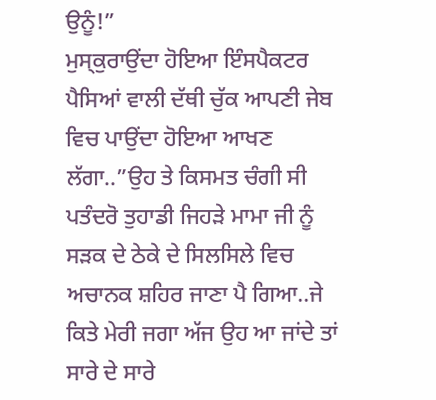ਉਨੂੰ!”
ਮੁਸ੍ਕੁਰਾਉਂਦਾ ਹੋਇਆ ਇੰਸਪੈਕਟਰ ਪੈਸਿਆਂ ਵਾਲੀ ਦੱਥੀ ਚੁੱਕ ਆਪਣੀ ਜੇਬ ਵਿਚ ਪਾਉਂਦਾ ਹੋਇਆ ਆਖਣ ਲੱਗਾ..”ਉਹ ਤੇ ਕਿਸਮਤ ਚੰਗੀ ਸੀ ਪਤੰਦਰੋ ਤੁਹਾਡੀ ਜਿਹੜੇ ਮਾਮਾ ਜੀ ਨੂੰ ਸੜਕ ਦੇ ਠੇਕੇ ਦੇ ਸਿਲਸਿਲੇ ਵਿਚ ਅਚਾਨਕ ਸ਼ਹਿਰ ਜਾਣਾ ਪੈ ਗਿਆ..ਜੇ ਕਿਤੇ ਮੇਰੀ ਜਗਾ ਅੱਜ ਉਹ ਆ ਜਾਂਦੇ ਤਾਂ ਸਾਰੇ ਦੇ ਸਾਰੇ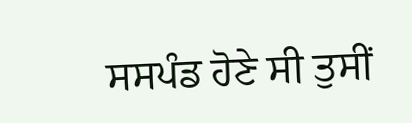ਸਸਪੰਡ ਹੋਣੇ ਸੀ ਤੁਸੀਂ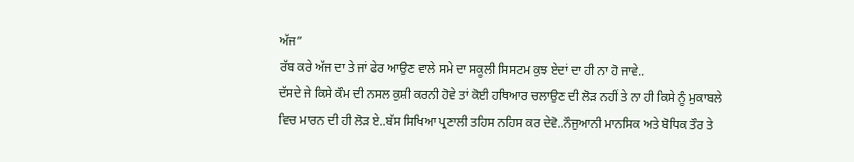ਅੱਜ”
ਰੱਬ ਕਰੇ ਅੱਜ ਦਾ ਤੇ ਜਾਂ ਫੇਰ ਆਉਣ ਵਾਲੇ ਸਮੇ ਦਾ ਸਕੂਲੀ ਸਿਸਟਮ ਕੁਝ ਏਦਾਂ ਦਾ ਹੀ ਨਾ ਹੋ ਜਾਵੇ..
ਦੱਸਦੇ ਜੇ ਕਿਸੇ ਕੌਮ ਦੀ ਨਸਲ ਕੁਸ਼ੀ ਕਰਨੀ ਹੋਵੇ ਤਾਂ ਕੋਈ ਹਥਿਆਰ ਚਲਾਉਣ ਦੀ ਲੋੜ ਨਹੀਂ ਤੇ ਨਾ ਹੀ ਕਿਸੇ ਨੂੰ ਮੁਕਾਬਲੇ ਵਿਚ ਮਾਰਨ ਦੀ ਹੀ ਲੋੜ ਏ..ਬੱਸ ਸਿਖਿਆ ਪ੍ਰਣਾਲੀ ਤਹਿਸ ਨਹਿਸ ਕਰ ਦੇਵੋ..ਨੌਜੁਆਨੀ ਮਾਨਸਿਕ ਅਤੇ ਬੋਧਿਕ ਤੌਰ ਤੇ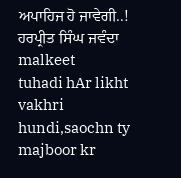ਅਪਾਹਿਜ ਹੋ ਜਾਵੇਗੀ..!
ਹਰਪ੍ਰੀਤ ਸਿੰਘ ਜਵੰਦਾ
malkeet
tuhadi hAr likht vakhri hundi,saochn ty majboor kr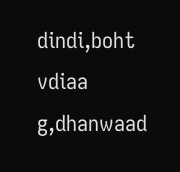dindi,boht vdiaa g,dhanwaad